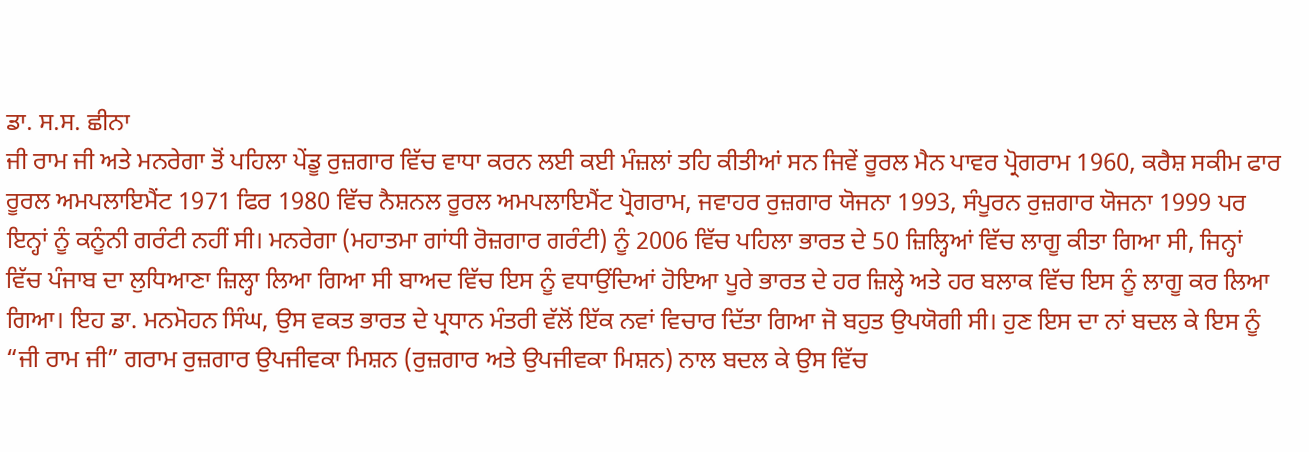ਡਾ. ਸ.ਸ. ਛੀਨਾ
ਜੀ ਰਾਮ ਜੀ ਅਤੇ ਮਨਰੇਗਾ ਤੋਂ ਪਹਿਲਾ ਪੇਂਡੂ ਰੁਜ਼ਗਾਰ ਵਿੱਚ ਵਾਧਾ ਕਰਨ ਲਈ ਕਈ ਮੰਜ਼ਲਾਂ ਤਹਿ ਕੀਤੀਆਂ ਸਨ ਜਿਵੇਂ ਰੂਰਲ ਮੈਨ ਪਾਵਰ ਪ੍ਰੋਗਰਾਮ 1960, ਕਰੈਸ਼ ਸਕੀਮ ਫਾਰ ਰੂਰਲ ਅਮਪਲਾਇਮੈਂਟ 1971 ਫਿਰ 1980 ਵਿੱਚ ਨੈਸ਼ਨਲ ਰੂਰਲ ਅਮਪਲਾਇਮੈਂਟ ਪ੍ਰੋਗਰਾਮ, ਜਵਾਹਰ ਰੁਜ਼ਗਾਰ ਯੋਜਨਾ 1993, ਸੰਪੂਰਨ ਰੁਜ਼ਗਾਰ ਯੋਜਨਾ 1999 ਪਰ ਇਨ੍ਹਾਂ ਨੂੰ ਕਨੂੰਨੀ ਗਰੰਟੀ ਨਹੀਂ ਸੀ। ਮਨਰੇਗਾ (ਮਹਾਤਮਾ ਗਾਂਧੀ ਰੋਜ਼ਗਾਰ ਗਰੰਟੀ) ਨੂੰ 2006 ਵਿੱਚ ਪਹਿਲਾ ਭਾਰਤ ਦੇ 50 ਜ਼ਿਲ੍ਹਿਆਂ ਵਿੱਚ ਲਾਗੂ ਕੀਤਾ ਗਿਆ ਸੀ, ਜਿਨ੍ਹਾਂ ਵਿੱਚ ਪੰਜਾਬ ਦਾ ਲੁਧਿਆਣਾ ਜ਼ਿਲ੍ਹਾ ਲਿਆ ਗਿਆ ਸੀ ਬਾਅਦ ਵਿੱਚ ਇਸ ਨੂੰ ਵਧਾਉਂਦਿਆਂ ਹੋਇਆ ਪੂਰੇ ਭਾਰਤ ਦੇ ਹਰ ਜ਼ਿਲ੍ਹੇ ਅਤੇ ਹਰ ਬਲਾਕ ਵਿੱਚ ਇਸ ਨੂੰ ਲਾਗੂ ਕਰ ਲਿਆ ਗਿਆ। ਇਹ ਡਾ. ਮਨਮੋਹਨ ਸਿੰਘ, ਉਸ ਵਕਤ ਭਾਰਤ ਦੇ ਪ੍ਰਧਾਨ ਮੰਤਰੀ ਵੱਲੋਂ ਇੱਕ ਨਵਾਂ ਵਿਚਾਰ ਦਿੱਤਾ ਗਿਆ ਜੋ ਬਹੁਤ ਉਪਯੋਗੀ ਸੀ। ਹੁਣ ਇਸ ਦਾ ਨਾਂ ਬਦਲ ਕੇ ਇਸ ਨੂੰ “ਜੀ ਰਾਮ ਜੀ” ਗਰਾਮ ਰੁਜ਼ਗਾਰ ਉਪਜੀਵਕਾ ਮਿਸ਼ਨ (ਰੁਜ਼ਗਾਰ ਅਤੇ ਉਪਜੀਵਕਾ ਮਿਸ਼ਨ) ਨਾਲ ਬਦਲ ਕੇ ਉਸ ਵਿੱਚ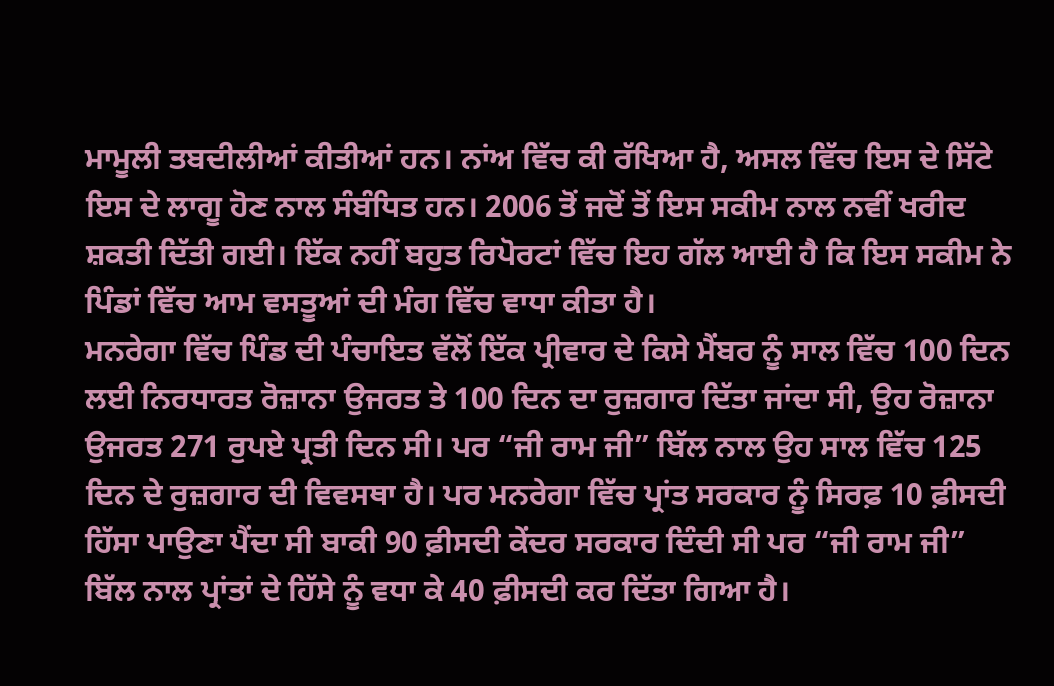ਮਾਮੂਲੀ ਤਬਦੀਲੀਆਂ ਕੀਤੀਆਂ ਹਨ। ਨਾਂਅ ਵਿੱਚ ਕੀ ਰੱਖਿਆ ਹੈ, ਅਸਲ ਵਿੱਚ ਇਸ ਦੇ ਸਿੱਟੇ ਇਸ ਦੇ ਲਾਗੂ ਹੋਣ ਨਾਲ ਸੰਬੰਧਿਤ ਹਨ। 2006 ਤੋਂ ਜਦੋਂ ਤੋਂ ਇਸ ਸਕੀਮ ਨਾਲ ਨਵੀਂ ਖਰੀਦ ਸ਼ਕਤੀ ਦਿੱਤੀ ਗਈ। ਇੱਕ ਨਹੀਂ ਬਹੁਤ ਰਿਪੋਰਟਾਂ ਵਿੱਚ ਇਹ ਗੱਲ ਆਈ ਹੈ ਕਿ ਇਸ ਸਕੀਮ ਨੇ ਪਿੰਡਾਂ ਵਿੱਚ ਆਮ ਵਸਤੂਆਂ ਦੀ ਮੰਗ ਵਿੱਚ ਵਾਧਾ ਕੀਤਾ ਹੈ।
ਮਨਰੇਗਾ ਵਿੱਚ ਪਿੰਡ ਦੀ ਪੰਚਾਇਤ ਵੱਲੋਂ ਇੱਕ ਪ੍ਰੀਵਾਰ ਦੇ ਕਿਸੇ ਮੈਂਬਰ ਨੂੰ ਸਾਲ ਵਿੱਚ 100 ਦਿਨ ਲਈ ਨਿਰਧਾਰਤ ਰੋਜ਼ਾਨਾ ਉਜਰਤ ਤੇ 100 ਦਿਨ ਦਾ ਰੁਜ਼ਗਾਰ ਦਿੱਤਾ ਜਾਂਦਾ ਸੀ, ਉਹ ਰੋਜ਼ਾਨਾ ਉਜਰਤ 271 ਰੁਪਏ ਪ੍ਰਤੀ ਦਿਨ ਸੀ। ਪਰ “ਜੀ ਰਾਮ ਜੀ” ਬਿੱਲ ਨਾਲ ਉਹ ਸਾਲ ਵਿੱਚ 125 ਦਿਨ ਦੇ ਰੁਜ਼ਗਾਰ ਦੀ ਵਿਵਸਥਾ ਹੈ। ਪਰ ਮਨਰੇਗਾ ਵਿੱਚ ਪ੍ਰਾਂਤ ਸਰਕਾਰ ਨੂੰ ਸਿਰਫ਼ 10 ਫ਼ੀਸਦੀ ਹਿੱਸਾ ਪਾਉਣਾ ਪੈਂਦਾ ਸੀ ਬਾਕੀ 90 ਫ਼ੀਸਦੀ ਕੇਂਦਰ ਸਰਕਾਰ ਦਿੰਦੀ ਸੀ ਪਰ “ਜੀ ਰਾਮ ਜੀ” ਬਿੱਲ ਨਾਲ ਪ੍ਰਾਂਤਾਂ ਦੇ ਹਿੱਸੇ ਨੂੰ ਵਧਾ ਕੇ 40 ਫ਼ੀਸਦੀ ਕਰ ਦਿੱਤਾ ਗਿਆ ਹੈ।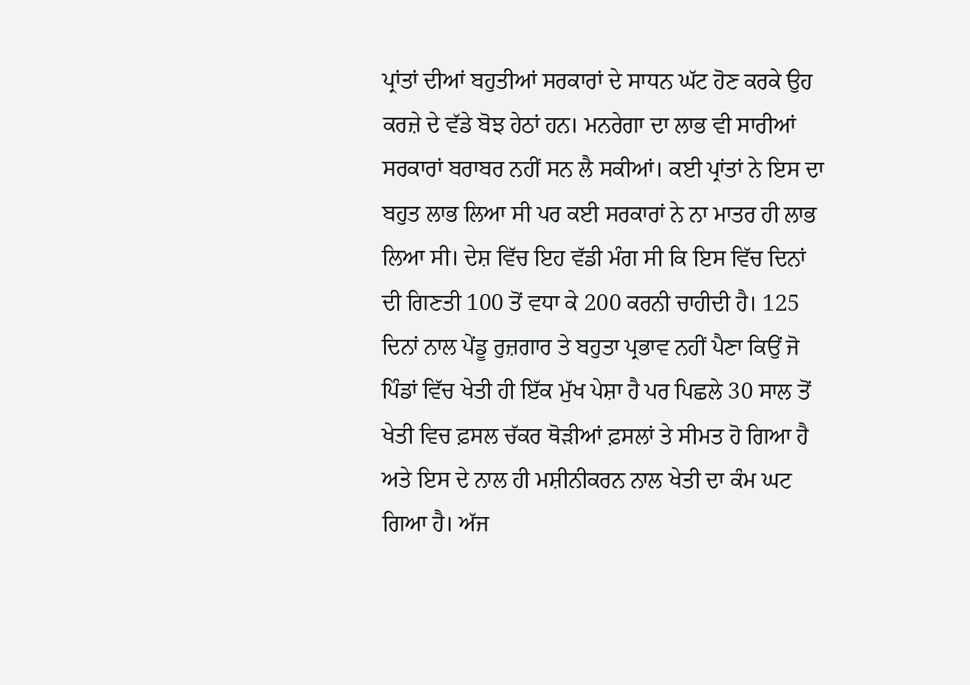ਪ੍ਰਾਂਤਾਂ ਦੀਆਂ ਬਹੁਤੀਆਂ ਸਰਕਾਰਾਂ ਦੇ ਸਾਧਨ ਘੱਟ ਹੋਣ ਕਰਕੇ ਉਹ ਕਰਜ਼ੇ ਦੇ ਵੱਡੇ ਬੋਝ ਹੇਠਾਂ ਹਨ। ਮਨਰੇਗਾ ਦਾ ਲਾਭ ਵੀ ਸਾਰੀਆਂ ਸਰਕਾਰਾਂ ਬਰਾਬਰ ਨਹੀਂ ਸਨ ਲੈ ਸਕੀਆਂ। ਕਈ ਪ੍ਰਾਂਤਾਂ ਨੇ ਇਸ ਦਾ ਬਹੁਤ ਲਾਭ ਲਿਆ ਸੀ ਪਰ ਕਈ ਸਰਕਾਰਾਂ ਨੇ ਨਾ ਮਾਤਰ ਹੀ ਲਾਭ ਲਿਆ ਸੀ। ਦੇਸ਼ ਵਿੱਚ ਇਹ ਵੱਡੀ ਮੰਗ ਸੀ ਕਿ ਇਸ ਵਿੱਚ ਦਿਨਾਂ ਦੀ ਗਿਣਤੀ 100 ਤੋਂ ਵਧਾ ਕੇ 200 ਕਰਨੀ ਚਾਹੀਦੀ ਹੈ। 125 ਦਿਨਾਂ ਨਾਲ ਪੇਂਡੂ ਰੁਜ਼ਗਾਰ ਤੇ ਬਹੁਤਾ ਪ੍ਰਭਾਵ ਨਹੀਂ ਪੈਣਾ ਕਿਉਂ ਜੋ ਪਿੰਡਾਂ ਵਿੱਚ ਖੇਤੀ ਹੀ ਇੱਕ ਮੁੱਖ ਪੇਸ਼ਾ ਹੈ ਪਰ ਪਿਛਲੇ 30 ਸਾਲ ਤੋਂ ਖੇਤੀ ਵਿਚ ਫ਼ਸਲ ਚੱਕਰ ਥੋੜੀਆਂ ਫ਼ਸਲਾਂ ਤੇ ਸੀਮਤ ਹੋ ਗਿਆ ਹੈ ਅਤੇ ਇਸ ਦੇ ਨਾਲ ਹੀ ਮਸ਼ੀਨੀਕਰਨ ਨਾਲ ਖੇਤੀ ਦਾ ਕੰਮ ਘਟ ਗਿਆ ਹੈ। ਅੱਜ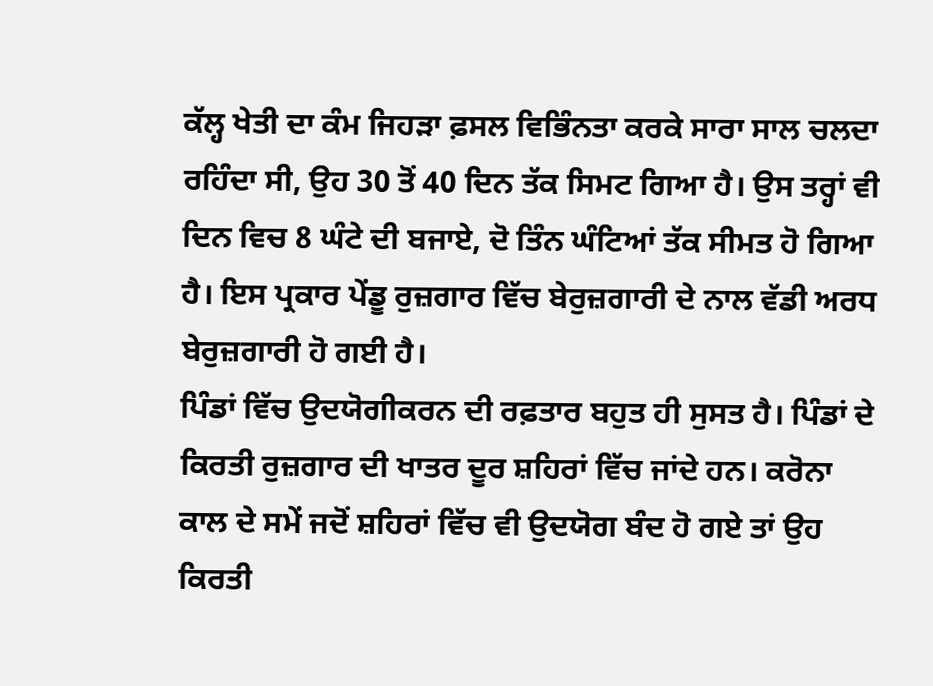ਕੱਲ੍ਹ ਖੇਤੀ ਦਾ ਕੰਮ ਜਿਹੜਾ ਫ਼ਸਲ ਵਿਭਿੰਨਤਾ ਕਰਕੇ ਸਾਰਾ ਸਾਲ ਚਲਦਾ ਰਹਿੰਦਾ ਸੀ, ਉਹ 30 ਤੋਂ 40 ਦਿਨ ਤੱਕ ਸਿਮਟ ਗਿਆ ਹੈ। ਉਸ ਤਰ੍ਹਾਂ ਵੀ ਦਿਨ ਵਿਚ 8 ਘੰਟੇ ਦੀ ਬਜਾਏ, ਦੋ ਤਿੰਨ ਘੰਟਿਆਂ ਤੱਕ ਸੀਮਤ ਹੋ ਗਿਆ ਹੈ। ਇਸ ਪ੍ਰਕਾਰ ਪੇਂਡੂ ਰੁਜ਼ਗਾਰ ਵਿੱਚ ਬੇਰੁਜ਼ਗਾਰੀ ਦੇ ਨਾਲ ਵੱਡੀ ਅਰਧ ਬੇਰੁਜ਼ਗਾਰੀ ਹੋ ਗਈ ਹੈ।
ਪਿੰਡਾਂ ਵਿੱਚ ਉਦਯੋਗੀਕਰਨ ਦੀ ਰਫ਼ਤਾਰ ਬਹੁਤ ਹੀ ਸੁਸਤ ਹੈ। ਪਿੰਡਾਂ ਦੇ ਕਿਰਤੀ ਰੁਜ਼ਗਾਰ ਦੀ ਖਾਤਰ ਦੂਰ ਸ਼ਹਿਰਾਂ ਵਿੱਚ ਜਾਂਦੇ ਹਨ। ਕਰੋਨਾ ਕਾਲ ਦੇ ਸਮੇਂ ਜਦੋਂ ਸ਼ਹਿਰਾਂ ਵਿੱਚ ਵੀ ਉਦਯੋਗ ਬੰਦ ਹੋ ਗਏ ਤਾਂ ਉਹ ਕਿਰਤੀ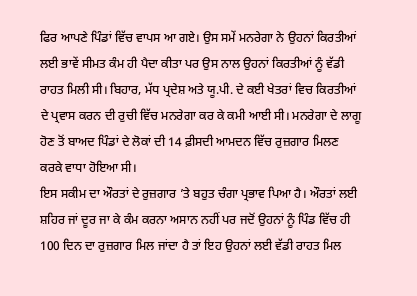ਫਿਰ ਆਪਣੇ ਪਿੰਡਾਂ ਵਿੱਚ ਵਾਪਸ ਆ ਗਏ। ਉਸ ਸਮੇਂ ਮਨਰੇਗਾ ਨੇ ਉਹਨਾਂ ਕਿਰਤੀਆਂ ਲਈ ਭਾਵੇਂ ਸੀਮਤ ਕੰਮ ਹੀ ਪੈਦਾ ਕੀਤਾ ਪਰ ਉਸ ਨਾਲ ਉਹਨਾਂ ਕਿਰਤੀਆਂ ਨੂੰ ਵੱਡੀ ਰਾਹਤ ਮਿਲੀ ਸੀ। ਬਿਹਾਰ, ਮੱਧ ਪ੍ਰਦੇਸ਼ ਅਤੇ ਯੂ.ਪੀ. ਦੇ ਕਈ ਖੇਤਰਾਂ ਵਿਚ ਕਿਰਤੀਆਂ ਦੇ ਪ੍ਰਵਾਸ ਕਰਨ ਦੀ ਰੁਚੀ ਵਿੱਚ ਮਨਰੇਗਾ ਕਰ ਕੇ ਕਮੀ ਆਈ ਸੀ। ਮਨਰੇਗਾ ਦੇ ਲਾਗੂ ਹੋਣ ਤੋਂ ਬਾਅਦ ਪਿੰਡਾਂ ਦੇ ਲੋਕਾਂ ਦੀ 14 ਫ਼ੀਸਦੀ ਆਮਦਨ ਵਿੱਚ ਰੁਜ਼ਗਾਰ ਮਿਲਣ ਕਰਕੇ ਵਾਧਾ ਹੋਇਆ ਸੀ।
ਇਸ ਸਕੀਮ ਦਾ ਔਰਤਾਂ ਦੇ ਰੁਜ਼ਗਾਰ ’ਤੇ ਬਹੁਤ ਚੰਗਾ ਪ੍ਰਭਾਵ ਪਿਆ ਹੈ। ਔਰਤਾਂ ਲਈ ਸ਼ਹਿਰ ਜਾਂ ਦੂਰ ਜਾ ਕੇ ਕੰਮ ਕਰਨਾ ਅਸਾਨ ਨਹੀਂ ਪਰ ਜਦੋਂ ਉਹਨਾਂ ਨੂੰ ਪਿੰਡ ਵਿੱਚ ਹੀ 100 ਦਿਨ ਦਾ ਰੁਜ਼ਗਾਰ ਮਿਲ ਜਾਂਦਾ ਹੈ ਤਾਂ ਇਹ ਉਹਨਾਂ ਲਈ ਵੱਡੀ ਰਾਹਤ ਮਿਲ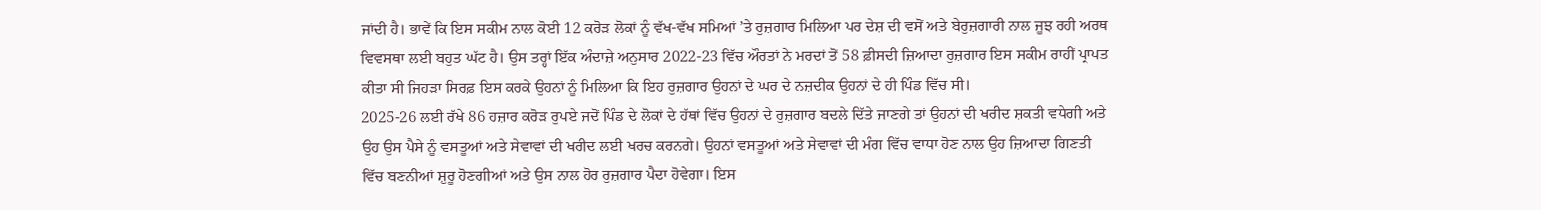ਜਾਂਦੀ ਹੈ। ਭਾਵੇਂ ਕਿ ਇਸ ਸਕੀਮ ਨਾਲ ਕੋਈ 12 ਕਰੋੜ ਲੋਕਾਂ ਨੂੰ ਵੱਖ-ਵੱਖ ਸਮਿਆਂ ’ਤੇ ਰੁਜ਼ਗਾਰ ਮਿਲਿਆ ਪਰ ਦੇਸ਼ ਦੀ ਵਸੋਂ ਅਤੇ ਬੇਰੁਜ਼ਗਾਰੀ ਨਾਲ ਜੂਝ ਰਹੀ ਅਰਥ ਵਿਵਸਥਾ ਲਈ ਬਹੁਤ ਘੱਟ ਹੈ। ਉਸ ਤਰ੍ਹਾਂ ਇੱਕ ਅੰਦਾਜ਼ੇ ਅਨੁਸਾਰ 2022-23 ਵਿੱਚ ਔਰਤਾਂ ਨੇ ਮਰਦਾਂ ਤੋਂ 58 ਫ਼ੀਸਦੀ ਜ਼ਿਆਦਾ ਰੁਜ਼ਗਾਰ ਇਸ ਸਕੀਮ ਰਾਹੀਂ ਪ੍ਰਾਪਤ ਕੀਤਾ ਸੀ ਜਿਹੜਾ ਸਿਰਫ਼ ਇਸ ਕਰਕੇ ਉਹਨਾਂ ਨੂੰ ਮਿਲਿਆ ਕਿ ਇਹ ਰੁਜ਼ਗਾਰ ਉਹਨਾਂ ਦੇ ਘਰ ਦੇ ਨਜ਼ਦੀਕ ਉਹਨਾਂ ਦੇ ਹੀ ਪਿੰਡ ਵਿੱਚ ਸੀ।
2025-26 ਲਈ ਰੱਖੇ 86 ਹਜ਼ਾਰ ਕਰੋੜ ਰੁਪਏ ਜਦੋਂ ਪਿੰਡ ਦੇ ਲੋਕਾਂ ਦੇ ਹੱਥਾਂ ਵਿੱਚ ਉਹਨਾਂ ਦੇ ਰੁਜ਼ਗਾਰ ਬਦਲੇ ਦਿੱਤੇ ਜਾਣਗੇ ਤਾਂ ਉਹਨਾਂ ਦੀ ਖਰੀਦ ਸ਼ਕਤੀ ਵਧੇਗੀ ਅਤੇ ਉਹ ਉਸ ਪੈਸੇ ਨੂੰ ਵਸਤੂਆਂ ਅਤੇ ਸੇਵਾਵਾਂ ਦੀ ਖਰੀਦ ਲਈ ਖਰਚ ਕਰਨਗੇ। ਉਹਨਾਂ ਵਸਤੂਆਂ ਅਤੇ ਸੇਵਾਵਾਂ ਦੀ ਮੰਗ ਵਿੱਚ ਵਾਧਾ ਹੋਣ ਨਾਲ ਉਹ ਜ਼ਿਆਦਾ ਗਿਣਤੀ ਵਿੱਚ ਬਣਨੀਆਂ ਸ਼ੁਰੂ ਹੋਣਗੀਆਂ ਅਤੇ ਉਸ ਨਾਲ ਹੋਰ ਰੁਜ਼ਗਾਰ ਪੈਦਾ ਹੋਵੇਗਾ। ਇਸ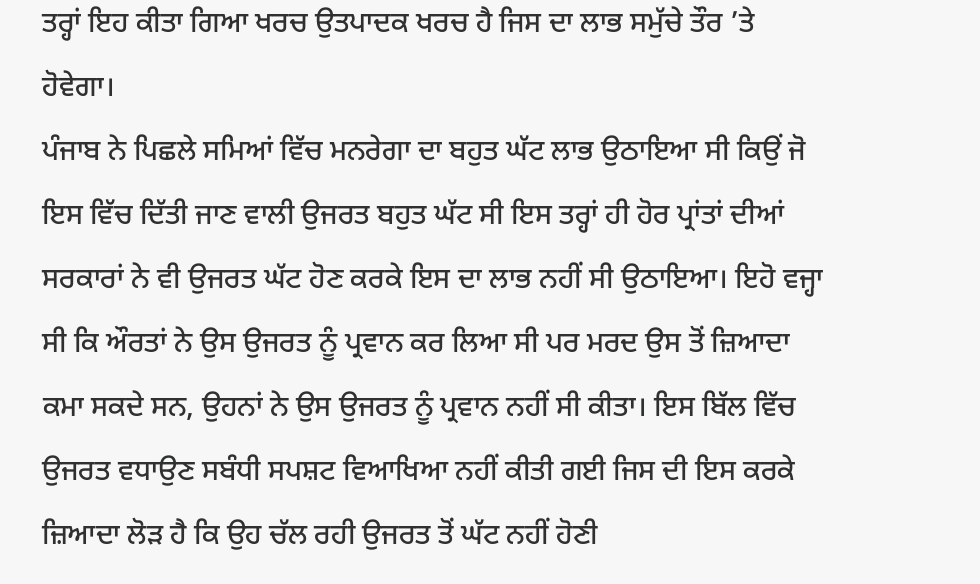ਤਰ੍ਹਾਂ ਇਹ ਕੀਤਾ ਗਿਆ ਖਰਚ ਉਤਪਾਦਕ ਖਰਚ ਹੈ ਜਿਸ ਦਾ ਲਾਭ ਸਮੁੱਚੇ ਤੌਰ ’ਤੇ ਹੋਵੇਗਾ।
ਪੰਜਾਬ ਨੇ ਪਿਛਲੇ ਸਮਿਆਂ ਵਿੱਚ ਮਨਰੇਗਾ ਦਾ ਬਹੁਤ ਘੱਟ ਲਾਭ ਉਠਾਇਆ ਸੀ ਕਿਉਂ ਜੋ ਇਸ ਵਿੱਚ ਦਿੱਤੀ ਜਾਣ ਵਾਲੀ ਉਜਰਤ ਬਹੁਤ ਘੱਟ ਸੀ ਇਸ ਤਰ੍ਹਾਂ ਹੀ ਹੋਰ ਪ੍ਰਾਂਤਾਂ ਦੀਆਂ ਸਰਕਾਰਾਂ ਨੇ ਵੀ ਉਜਰਤ ਘੱਟ ਹੋਣ ਕਰਕੇ ਇਸ ਦਾ ਲਾਭ ਨਹੀਂ ਸੀ ਉਠਾਇਆ। ਇਹੋ ਵਜ੍ਹਾ ਸੀ ਕਿ ਔਰਤਾਂ ਨੇ ਉਸ ਉਜਰਤ ਨੂੰ ਪ੍ਰਵਾਨ ਕਰ ਲਿਆ ਸੀ ਪਰ ਮਰਦ ਉਸ ਤੋਂ ਜ਼ਿਆਦਾ ਕਮਾ ਸਕਦੇ ਸਨ, ਉਹਨਾਂ ਨੇ ਉਸ ਉਜਰਤ ਨੂੰ ਪ੍ਰਵਾਨ ਨਹੀਂ ਸੀ ਕੀਤਾ। ਇਸ ਬਿੱਲ ਵਿੱਚ ਉਜਰਤ ਵਧਾਉਣ ਸਬੰਧੀ ਸਪਸ਼ਟ ਵਿਆਖਿਆ ਨਹੀਂ ਕੀਤੀ ਗਈ ਜਿਸ ਦੀ ਇਸ ਕਰਕੇ ਜ਼ਿਆਦਾ ਲੋੜ ਹੈ ਕਿ ਉਹ ਚੱਲ ਰਹੀ ਉਜਰਤ ਤੋਂ ਘੱਟ ਨਹੀਂ ਹੋਣੀ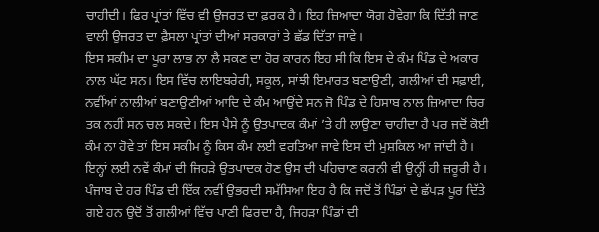ਚਾਹੀਦੀ। ਫਿਰ ਪ੍ਰਾਂਤਾਂ ਵਿੱਚ ਵੀ ਉਜਰਤ ਦਾ ਫ਼ਰਕ ਹੈ। ਇਹ ਜ਼ਿਆਦਾ ਯੋਗ ਹੋਵੇਗਾ ਕਿ ਦਿੱਤੀ ਜਾਣ ਵਾਲੀ ਉਜਰਤ ਦਾ ਫ਼ੈਸਲਾ ਪ੍ਰਾਂਤਾਂ ਦੀਆਂ ਸਰਕਾਰਾਂ ਤੇ ਛੱਡ ਦਿੱਤਾ ਜਾਵੇ।
ਇਸ ਸਕੀਮ ਦਾ ਪੂਰਾ ਲਾਭ ਨਾ ਲੈ ਸਕਣ ਦਾ ਹੋਰ ਕਾਰਨ ਇਹ ਸੀ ਕਿ ਇਸ ਦੇ ਕੰਮ ਪਿੰਡ ਦੇ ਅਕਾਰ ਨਾਲ ਘੱਟ ਸਨ। ਇਸ ਵਿੱਚ ਲਾਇਬਰੇਰੀ, ਸਕੂਲ, ਸਾਂਝੀ ਇਮਾਰਤ ਬਣਾਉਣੀ, ਗਲੀਆਂ ਦੀ ਸਫ਼ਾਈ, ਨਵੀਂਆਂ ਨਾਲੀਆਂ ਬਣਾਉਣੀਆਂ ਆਦਿ ਦੇ ਕੰਮ ਆਉਂਦੇ ਸਨ ਜੋ ਪਿੰਡ ਦੇ ਹਿਸਾਬ ਨਾਲ ਜ਼ਿਆਦਾ ਚਿਰ ਤਕ ਨਹੀਂ ਸਨ ਚਲ ਸਕਦੇ। ਇਸ ਪੈਸੇ ਨੂੰ ਉਤਪਾਦਕ ਕੰਮਾਂ ’ਤੇ ਹੀ ਲਾਉਣਾ ਚਾਹੀਦਾ ਹੈ ਪਰ ਜਦੋਂ ਕੋਈ ਕੰਮ ਨਾ ਹੋਵੇ ਤਾਂ ਇਸ ਸਕੀਮ ਨੂੰ ਕਿਸ ਕੰਮ ਲਈ ਵਰਤਿਆ ਜਾਵੇ ਇਸ ਦੀ ਮੁਸ਼ਕਿਲ ਆ ਜਾਂਦੀ ਹੈ। ਇਨ੍ਹਾਂ ਲਈ ਨਵੇਂ ਕੰਮਾਂ ਦੀ ਜਿਹੜੇ ਉਤਪਾਦਕ ਹੋਣ ਉਸ ਦੀ ਪਹਿਚਾਣ ਕਰਨੀ ਵੀ ਉਨ੍ਹੀਂ ਹੀ ਜ਼ਰੂਰੀ ਹੈ। ਪੰਜਾਬ ਦੇ ਹਰ ਪਿੰਡ ਦੀ ਇੱਕ ਨਵੀਂ ਉਭਰਦੀ ਸਮੱਸਿਆ ਇਹ ਹੈ ਕਿ ਜਦੋਂ ਤੋਂ ਪਿੰਡਾਂ ਦੇ ਛੱਪੜ ਪੂਰ ਦਿੱਤੇ ਗਏ ਹਨ ਉਦੋਂ ਤੋਂ ਗਲੀਆਂ ਵਿੱਚ ਪਾਣੀ ਫਿਰਦਾ ਹੈ, ਜਿਹੜਾ ਪਿੰਡਾਂ ਦੀ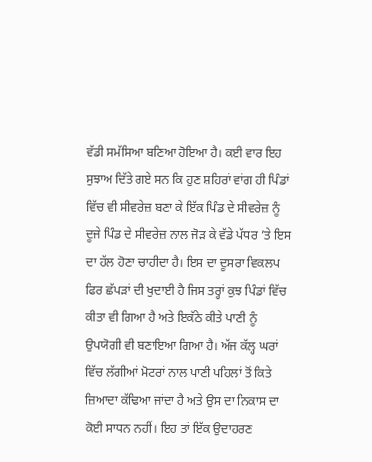ਵੱਡੀ ਸਮੱਸਿਆ ਬਣਿਆ ਹੋਇਆ ਹੈ। ਕਈ ਵਾਰ ਇਹ ਸੁਝਾਅ ਦਿੱਤੇ ਗਏ ਸਨ ਕਿ ਹੁਣ ਸ਼ਹਿਰਾਂ ਵਾਂਗ ਹੀ ਪਿੰਡਾਂ ਵਿੱਚ ਵੀ ਸੀਵਰੇਜ਼ ਬਣਾ ਕੇ ਇੱਕ ਪਿੰਡ ਦੇ ਸੀਵਰੇਜ਼ ਨੂੰ ਦੂਜੇ ਪਿੰਡ ਦੇ ਸੀਵਰੇਜ਼ ਨਾਲ ਜੋੜ ਕੇ ਵੱਡੇ ਪੱਧਰ ’ਤੇ ਇਸ ਦਾ ਹੱਲ ਹੋਣਾ ਚਾਹੀਦਾ ਹੈ। ਇਸ ਦਾ ਦੂਸਰਾ ਵਿਕਲਪ ਫਿਰ ਛੱਪੜਾਂ ਦੀ ਖੁਦਾਈ ਹੈ ਜਿਸ ਤਰ੍ਹਾਂ ਕੁਝ ਪਿੰਡਾਂ ਵਿੱਚ ਕੀਤਾ ਵੀ ਗਿਆ ਹੈ ਅਤੇ ਇਕੱਠੇ ਕੀਤੇ ਪਾਣੀ ਨੂੰ ਉਪਯੋਗੀ ਵੀ ਬਣਾਇਆ ਗਿਆ ਹੈ। ਅੱਜ ਕੱਲ੍ਹ ਘਰਾਂ ਵਿੱਚ ਲੱਗੀਆਂ ਮੋਟਰਾਂ ਨਾਲ ਪਾਣੀ ਪਹਿਲਾਂ ਤੋਂ ਕਿਤੇ ਜ਼ਿਆਦਾ ਕੱਢਿਆ ਜਾਂਦਾ ਹੈ ਅਤੇ ਉਸ ਦਾ ਨਿਕਾਸ ਦਾ ਕੋਈ ਸਾਧਨ ਨਹੀਂ। ਇਹ ਤਾਂ ਇੱਕ ਉਦਾਹਰਣ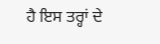ਹੈ ਇਸ ਤਰ੍ਹਾਂ ਦੇ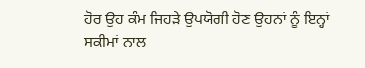ਹੋਰ ਉਹ ਕੰਮ ਜਿਹੜੇ ਉਪਯੋਗੀ ਹੋਣ ਉਹਨਾਂ ਨੂੰ ਇਨ੍ਹਾਂ ਸਕੀਮਾਂ ਨਾਲ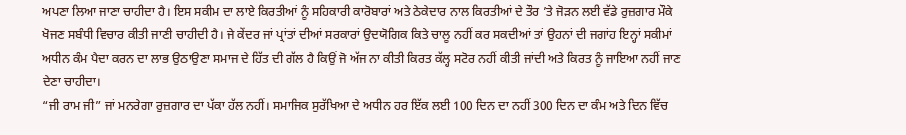ਅਪਣਾ ਲਿਆ ਜਾਣਾ ਚਾਹੀਦਾ ਹੈ। ਇਸ ਸਕੀਮ ਦਾ ਲਾਏ ਕਿਰਤੀਆਂ ਨੂੰ ਸਹਿਕਾਰੀ ਕਾਰੋਬਾਰਾਂ ਅਤੇ ਠੇਕੇਦਾਰ ਨਾਲ ਕਿਰਤੀਆਂ ਦੇ ਤੌਰ ’ਤੇ ਜੋੜਨ ਲਈ ਵੱਡੇ ਰੁਜ਼ਗਾਰ ਮੌਕੇ ਖੋਜਣ ਸਬੰਧੀ ਵਿਚਾਰ ਕੀਤੀ ਜਾਣੀ ਚਾਹੀਦੀ ਹੈ। ਜੇ ਕੇਂਦਰ ਜਾਂ ਪ੍ਰਾਂਤਾਂ ਦੀਆਂ ਸਰਕਾਰਾਂ ਉਦਯੋਗਿਕ ਕਿਤੇ ਚਾਲੂ ਨਹੀਂ ਕਰ ਸਕਦੀਆਂ ਤਾਂ ਉਹਨਾਂ ਦੀ ਜਗਾਂਹ ਇਨ੍ਹਾਂ ਸਕੀਮਾਂ ਅਧੀਨ ਕੰਮ ਪੈਦਾ ਕਰਨ ਦਾ ਲਾਭ ਉਠਾਉਣਾ ਸਮਾਜ ਦੇ ਹਿੱਤ ਦੀ ਗੱਲ ਹੈ ਕਿਉਂ ਜੋ ਅੱਜ ਨਾ ਕੀਤੀ ਕਿਰਤ ਕੱਲ੍ਹ ਸਟੋਰ ਨਹੀਂ ਕੀਤੀ ਜਾਂਦੀ ਅਤੇ ਕਿਰਤ ਨੂੰ ਜਾਇਆ ਨਹੀਂ ਜਾਣ ਦੇਣਾ ਚਾਹੀਦਾ।
“ਜੀ ਰਾਮ ਜੀ” ਜਾਂ ਮਨਰੇਗਾ ਰੁਜ਼ਗਾਰ ਦਾ ਪੱਕਾ ਹੱਲ ਨਹੀਂ। ਸਮਾਜਿਕ ਸੁਰੱਖਿਆ ਦੇ ਅਧੀਨ ਹਰ ਇੱਕ ਲਈ 100 ਦਿਨ ਦਾ ਨਹੀਂ 300 ਦਿਨ ਦਾ ਕੰਮ ਅਤੇ ਦਿਨ ਵਿੱਚ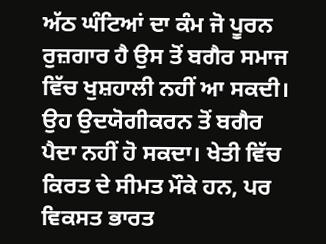ਅੱਠ ਘੰਟਿਆਂ ਦਾ ਕੰਮ ਜੋ ਪੂਰਨ ਰੁਜ਼ਗਾਰ ਹੈ ਉਸ ਤੋਂ ਬਗੈਰ ਸਮਾਜ ਵਿੱਚ ਖੁਸ਼ਹਾਲੀ ਨਹੀਂ ਆ ਸਕਦੀ। ਉਹ ਉਦਯੋਗੀਕਰਨ ਤੋਂ ਬਗੈਰ ਪੈਦਾ ਨਹੀਂ ਹੋ ਸਕਦਾ। ਖੇਤੀ ਵਿੱਚ ਕਿਰਤ ਦੇ ਸੀਮਤ ਮੌਕੇ ਹਨ, ਪਰ ਵਿਕਸਤ ਭਾਰਤ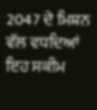2047 ਦੇ ਮਿਸ਼ਨ ਵੱਲ ਵਧਦਿਆਂ ਇਹ ਸਕੀਮ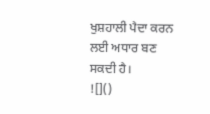ਖੁਸ਼ਹਾਲੀ ਪੈਦਾ ਕਰਨ ਲਈ ਅਧਾਰ ਬਣ ਸਕਦੀ ਹੈ।
![]()